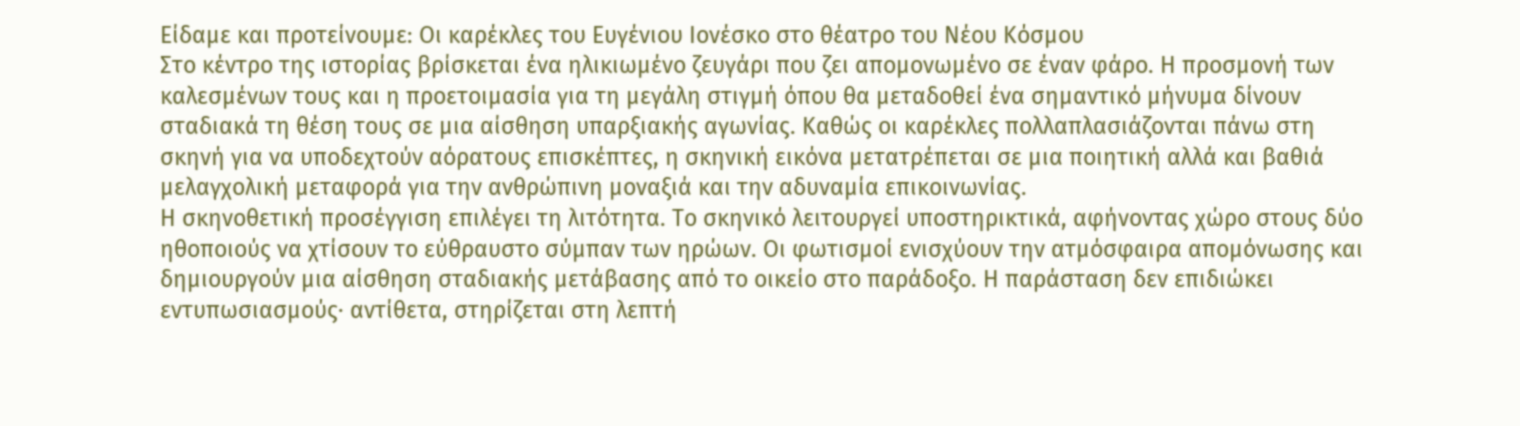Είδαμε και προτείνουμε: Οι καρέκλες του Ευγένιου Ιονέσκο στο θέατρο του Νέου Κόσμου
Στο κέντρο της ιστορίας βρίσκεται ένα ηλικιωμένο ζευγάρι που ζει απομονωμένο σε έναν φάρο. Η προσμονή των καλεσμένων τους και η προετοιμασία για τη μεγάλη στιγμή όπου θα μεταδοθεί ένα σημαντικό μήνυμα δίνουν σταδιακά τη θέση τους σε μια αίσθηση υπαρξιακής αγωνίας. Καθώς οι καρέκλες πολλαπλασιάζονται πάνω στη σκηνή για να υποδεχτούν αόρατους επισκέπτες, η σκηνική εικόνα μετατρέπεται σε μια ποιητική αλλά και βαθιά μελαγχολική μεταφορά για την ανθρώπινη μοναξιά και την αδυναμία επικοινωνίας.
Η σκηνοθετική προσέγγιση επιλέγει τη λιτότητα. Το σκηνικό λειτουργεί υποστηρικτικά, αφήνοντας χώρο στους δύο ηθοποιούς να χτίσουν το εύθραυστο σύμπαν των ηρώων. Οι φωτισμοί ενισχύουν την ατμόσφαιρα απομόνωσης και δημιουργούν μια αίσθηση σταδιακής μετάβασης από το οικείο στο παράδοξο. Η παράσταση δεν επιδιώκει εντυπωσιασμούς· αντίθετα, στηρίζεται στη λεπτή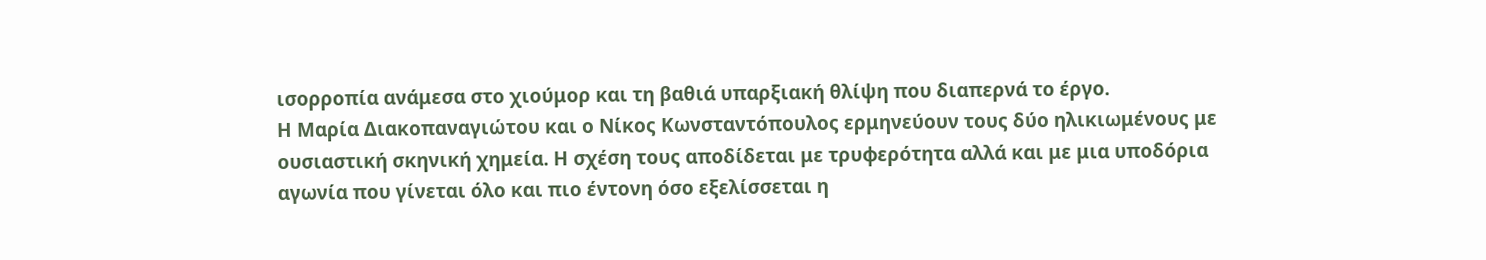ισορροπία ανάμεσα στο χιούμορ και τη βαθιά υπαρξιακή θλίψη που διαπερνά το έργο.
Η Μαρία Διακοπαναγιώτου και ο Νίκος Κωνσταντόπουλος ερμηνεύουν τους δύο ηλικιωμένους με ουσιαστική σκηνική χημεία. Η σχέση τους αποδίδεται με τρυφερότητα αλλά και με μια υποδόρια αγωνία που γίνεται όλο και πιο έντονη όσο εξελίσσεται η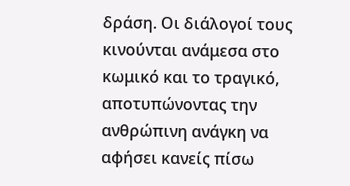δράση. Οι διάλογοί τους κινούνται ανάμεσα στο κωμικό και το τραγικό, αποτυπώνοντας την ανθρώπινη ανάγκη να αφήσει κανείς πίσω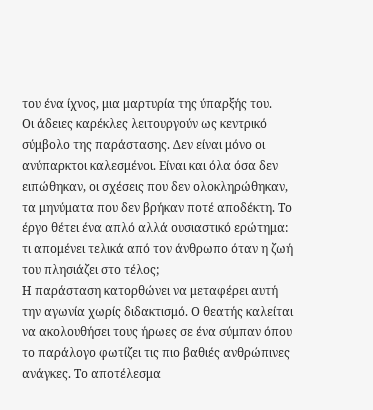του ένα ίχνος, μια μαρτυρία της ύπαρξής του.
Οι άδειες καρέκλες λειτουργούν ως κεντρικό σύμβολο της παράστασης. Δεν είναι μόνο οι ανύπαρκτοι καλεσμένοι. Είναι και όλα όσα δεν ειπώθηκαν, οι σχέσεις που δεν ολοκληρώθηκαν, τα μηνύματα που δεν βρήκαν ποτέ αποδέκτη. Το έργο θέτει ένα απλό αλλά ουσιαστικό ερώτημα: τι απομένει τελικά από τον άνθρωπο όταν η ζωή του πλησιάζει στο τέλος;
Η παράσταση κατορθώνει να μεταφέρει αυτή την αγωνία χωρίς διδακτισμό. Ο θεατής καλείται να ακολουθήσει τους ήρωες σε ένα σύμπαν όπου το παράλογο φωτίζει τις πιο βαθιές ανθρώπινες ανάγκες. Το αποτέλεσμα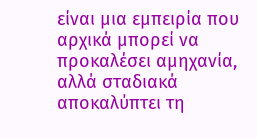είναι μια εμπειρία που αρχικά μπορεί να προκαλέσει αμηχανία, αλλά σταδιακά αποκαλύπτει τη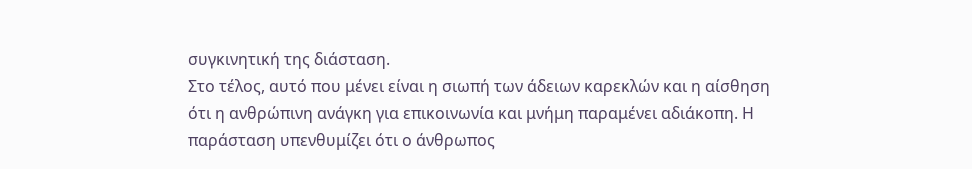συγκινητική της διάσταση.
Στο τέλος, αυτό που μένει είναι η σιωπή των άδειων καρεκλών και η αίσθηση ότι η ανθρώπινη ανάγκη για επικοινωνία και μνήμη παραμένει αδιάκοπη. Η παράσταση υπενθυμίζει ότι ο άνθρωπος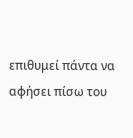επιθυμεί πάντα να αφήσει πίσω του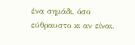ένα σημάδι, όσο εύθραυστο κι αν είναι.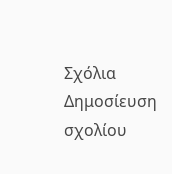Σχόλια
Δημοσίευση σχολίου